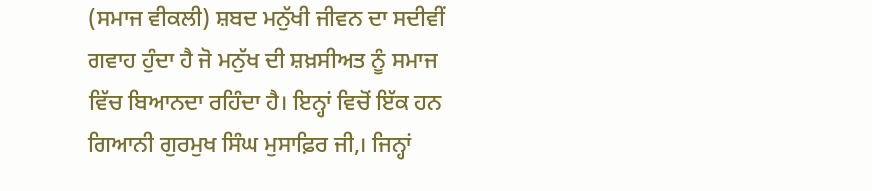(ਸਮਾਜ ਵੀਕਲੀ) ਸ਼ਬਦ ਮਨੁੱਖੀ ਜੀਵਨ ਦਾ ਸਦੀਵੀਂ ਗਵਾਹ ਹੁੰਦਾ ਹੈ ਜੋ ਮਨੁੱਖ ਦੀ ਸ਼ਖ਼ਸੀਅਤ ਨੂੰ ਸਮਾਜ ਵਿੱਚ ਬਿਆਨਦਾ ਰਹਿੰਦਾ ਹੈ। ਇਨ੍ਹਾਂ ਵਿਚੋਂ ਇੱਕ ਹਨ ਗਿਆਨੀ ਗੁਰਮੁਖ ਸਿੰਘ ਮੁਸਾਫ਼ਿਰ ਜੀ,। ਜਿਨ੍ਹਾਂ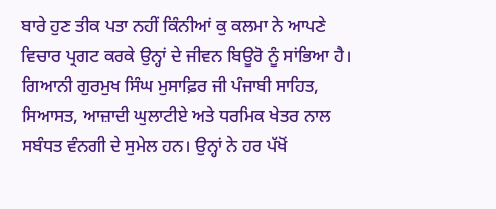ਬਾਰੇ ਹੁਣ ਤੀਕ ਪਤਾ ਨਹੀਂ ਕਿੰਨੀਆਂ ਕੁ ਕਲਮਾ ਨੇ ਆਪਣੇ ਵਿਚਾਰ ਪ੍ਰਗਟ ਕਰਕੇ ਉਨ੍ਹਾਂ ਦੇ ਜੀਵਨ ਬਿਊਰੋ ਨੂੰ ਸਾਂਭਿਆ ਹੈ। ਗਿਆਨੀ ਗੁਰਮੁਖ ਸਿੰਘ ਮੁਸਾਫ਼ਿਰ ਜੀ ਪੰਜਾਬੀ ਸਾਹਿਤ, ਸਿਆਸਤ, ਆਜ਼ਾਦੀ ਘੁਲਾਟੀਏ ਅਤੇ ਧਰਮਿਕ ਖੇਤਰ ਨਾਲ ਸਬੰਧਤ ਵੰਨਗੀ ਦੇ ਸੁਮੇਲ ਹਨ। ਉਨ੍ਹਾਂ ਨੇ ਹਰ ਪੱਖੋਂ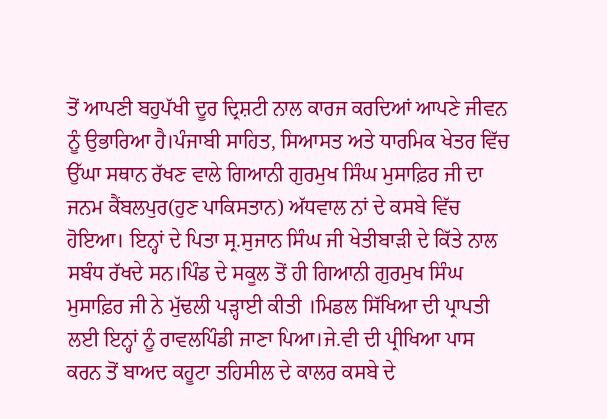ਤੋਂ ਆਪਣੀ ਬਹੁਪੱਖੀ ਦੂਰ ਦ੍ਰਿਸ਼ਟੀ ਨਾਲ ਕਾਰਜ ਕਰਦਿਆਂ ਆਪਣੇ ਜੀਵਨ ਨੂੰ ਉਭਾਰਿਆ ਹੈ।ਪੰਜਾਬੀ ਸਾਹਿਤ, ਸਿਆਸਤ ਅਤੇ ਧਾਰਮਿਕ ਖੇਤਰ ਵਿੱਚ ਉੱਘਾ ਸਥਾਨ ਰੱਖਣ ਵਾਲੇ ਗਿਆਨੀ ਗੁਰਮੁਖ ਸਿੰਘ ਮੁਸਾਫ਼ਿਰ ਜੀ ਦਾ ਜਨਮ ਕੈਂਬਲਪੁਰ(ਹੁਣ ਪਾਕਿਸਤਾਨ) ਅੱਧਵਾਲ ਨਾਂ ਦੇ ਕਸਬੇ ਵਿੱਚ ਹੋਇਆ। ਇਨ੍ਹਾਂ ਦੇ ਪਿਤਾ ਸ੍ਰ.ਸੁਜਾਨ ਸਿੰਘ ਜੀ ਖੇਤੀਬਾੜੀ ਦੇ ਕਿੱਤੇ ਨਾਲ ਸਬੰਧ ਰੱਖਦੇ ਸਨ।ਪਿੰਡ ਦੇ ਸਕੂਲ ਤੋਂ ਹੀ ਗਿਆਨੀ ਗੁਰਮੁਖ ਸਿੰਘ ਮੁਸਾਫ਼ਿਰ ਜੀ ਨੇ ਮੁੱਢਲੀ ਪੜ੍ਹਾਈ ਕੀਤੀ ।ਮਿਡਲ ਸਿੱਖਿਆ ਦੀ ਪ੍ਰਾਪਤੀ ਲਈ ਇਨ੍ਹਾਂ ਨੂੰ ਰਾਵਲਪਿੰਡੀ ਜਾਣਾ ਪਿਆ।ਜੇ.ਵੀ ਦੀ ਪ੍ਰੀਖਿਆ ਪਾਸ ਕਰਨ ਤੋਂ ਬਾਅਦ ਕਹੂਟਾ ਤਹਿਸੀਲ ਦੇ ਕਾਲਰ ਕਸਬੇ ਦੇ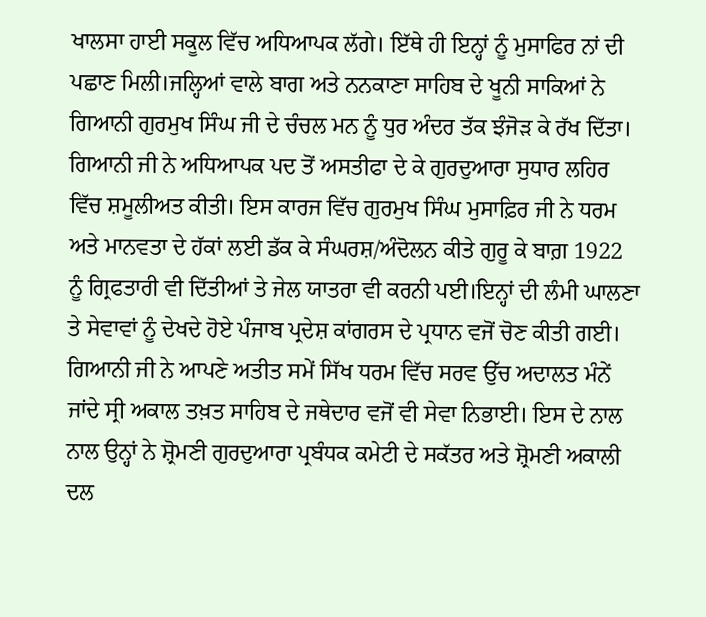ਖਾਲਸਾ ਹਾਈ ਸਕੂਲ ਵਿੱਚ ਅਧਿਆਪਕ ਲੱਗੇ। ਇੱਥੇ ਹੀ ਇਨ੍ਹਾਂ ਨੂੰ ਮੁਸਾਫਿਰ ਨਾਂ ਦੀ ਪਛਾਣ ਮਿਲੀ।ਜਲ੍ਹਿਆਂ ਵਾਲੇ ਬਾਗ ਅਤੇ ਨਨਕਾਣਾ ਸਾਹਿਬ ਦੇ ਖੂਨੀ ਸਾਕਿਆਂ ਨੇ ਗਿਆਨੀ ਗੁਰਮੁਖ ਸਿੰਘ ਜੀ ਦੇ ਚੰਚਲ ਮਨ ਨੂੰ ਧੁਰ ਅੰਦਰ ਤੱਕ ਝੰਜੋੜ ਕੇ ਰੱਖ ਦਿੱਤਾ। ਗਿਆਨੀ ਜੀ ਨੇ ਅਧਿਆਪਕ ਪਦ ਤੋਂ ਅਸਤੀਫਾ ਦੇ ਕੇ ਗੁਰਦੁਆਰਾ ਸੁਧਾਰ ਲਹਿਰ ਵਿੱਚ ਸ਼ਮੂਲੀਅਤ ਕੀਤੀ। ਇਸ ਕਾਰਜ ਵਿੱਚ ਗੁਰਮੁਖ ਸਿੰਘ ਮੁਸਾਫ਼ਿਰ ਜੀ ਨੇ ਧਰਮ ਅਤੇ ਮਾਨਵਤਾ ਦੇ ਹੱਕਾਂ ਲਈ ਡੱਕ ਕੇ ਸੰਘਰਸ਼/ਅੰਦੋਲਨ ਕੀਤੇ ਗੁਰੂ ਕੇ ਬਾਗ਼ 1922 ਨੂੰ ਗ੍ਰਿਫਤਾਰੀ ਵੀ ਦਿੱਤੀਆਂ ਤੇ ਜੇਲ ਯਾਤਰਾ ਵੀ ਕਰਨੀ ਪਈ।ਇਨ੍ਹਾਂ ਦੀ ਲੰਮੀ ਘਾਲਣਾ ਤੇ ਸੇਵਾਵਾਂ ਨੂੰ ਦੇਖਦੇ ਹੋਏ ਪੰਜਾਬ ਪ੍ਰਦੇਸ਼ ਕਾਂਗਰਸ ਦੇ ਪ੍ਰਧਾਨ ਵਜੋਂ ਚੋਣ ਕੀਤੀ ਗਈ। ਗਿਆਨੀ ਜੀ ਨੇ ਆਪਣੇ ਅਤੀਤ ਸਮੇਂ ਸਿੱਖ ਧਰਮ ਵਿੱਚ ਸਰਵ ਉੱਚ ਅਦਾਲਤ ਮੰਨੇਂ ਜਾਂਦੇ ਸ੍ਰੀ ਅਕਾਲ ਤਖ਼ਤ ਸਾਹਿਬ ਦੇ ਜਥੇਦਾਰ ਵਜੋਂ ਵੀ ਸੇਵਾ ਨਿਭਾਈ। ਇਸ ਦੇ ਨਾਲ ਨਾਲ ਉਨ੍ਹਾਂ ਨੇ ਸ਼੍ਰੋਮਣੀ ਗੁਰਦੁਆਰਾ ਪ੍ਰਬੰਧਕ ਕਮੇਟੀ ਦੇ ਸਕੱਤਰ ਅਤੇ ਸ਼੍ਰੋਮਣੀ ਅਕਾਲੀ ਦਲ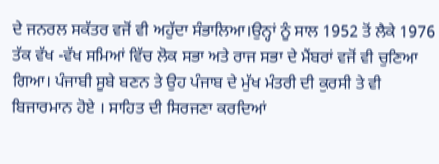ਦੇ ਜਨਰਲ ਸਕੱਤਰ ਵਜੋਂ ਵੀ ਅਹੁੱਦਾ ਸੰਭਾਲਿਆ।ਉਨ੍ਹਾਂ ਨੂੰ ਸਾਲ 1952 ਤੋਂ ਲੈਕੇ 1976 ਤੱਕ ਵੱਖ -ਵੱਖ ਸਮਿਆਂ ਵਿੱਚ ਲੋਕ ਸਭਾ ਅਤੇ ਰਾਜ ਸਭਾ ਦੇ ਮੈਂਬਰਾਂ ਵਜੋਂ ਵੀ ਚੁਣਿਆ ਗਿਆ। ਪੰਜਾਬੀ ਸੂਬੇ ਬਣਨ ਤੇ ਉਹ ਪੰਜਾਬ ਦੇ ਮੁੱਖ ਮੰਤਰੀ ਦੀ ਕੁਰਸੀ ਤੇ ਵੀ ਬਿਜਾਰਮਾਨ ਹੋਏ । ਸਾਹਿਤ ਦੀ ਸਿਰਜਣਾ ਕਰਦਿਆਂ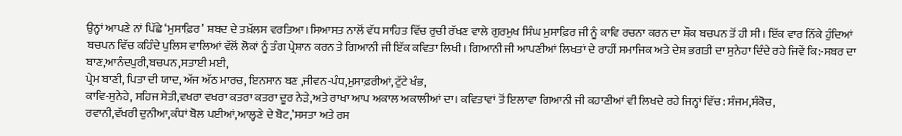ਉਨ੍ਹਾਂ ਆਪਣੇ ਨਾਂ ਪਿੱਛੇ ‘ਮੁਸਾਫ਼ਿਰ’ ਸ਼ਬਦ ਦੇ ਤਖ਼ੱਲਸ ਵਰਤਿਆ।ਸਿਆਸਤ ਨਾਲੋਂ ਵੱਧ ਸਾਹਿਤ ਵਿੱਚ ਰੁਚੀ ਰੱਖਣ ਵਾਲੇ ਗੁਰਮੁਖ ਸਿੰਘ ਮੁਸਾਫ਼ਿਰ ਜੀ ਨੂੰ ਕਾਵਿ ਰਚਨਾ ਕਰਨ ਦਾ ਸ਼ੌਕ ਬਚਪਨ ਤੋਂ ਹੀ ਸੀ। ਇੱਕ ਵਾਰ ਨਿੱਕੇ ਹੁੰਦਿਆਂ ਬਚਪਨ ਵਿੱਚ ਕਹਿੰਦੇ ਪੁਲਿਸ ਵਾਲਿਆਂ ਵੱਲੋਂ ਲੋਕਾਂ ਨੂੰ ਤੰਗ ਪ੍ਰੇਸ਼ਾਨ ਕਰਨ ਤੇ ਗਿਆਨੀ ਜੀ ਇੱਕ ਕਵਿਤਾ ਲਿਖੀ। ਗਿਆਨੀ ਜੀ ਆਪਣੀਆਂ ਲਿਖਤਾਂ ਦੇ ਰਾਹੀਂ ਸਮਾਜਿਕ ਅਤੇ ਦੇਸ਼ ਭਗਤੀ ਦਾ ਸੁਨੇਹਾ ਦਿੰਦੇ ਰਹੇ ਜਿਵੇਂ ਕਿ:-ਸਬਰ ਦਾ ਬਾਣ,ਆਨੰਦਪੁਰੀ,ਬਚਪਨ,ਸਤਾਈ ਮਈ,
ਪ੍ਰੇਮ ਬਾਣੀ, ਪਿਤਾ ਦੀ ਯਾਦ, ਅੱਜ ਅੱਠ ਮਾਰਚ, ਇਨਸਾਨ ਬਣ ,ਜੀਵਨ-ਪੰਧ,ਮੁਸਾਫ਼ਰੀਆਂ,ਟੁੱਟੇ ਖੰਭ,
ਕਾਵਿ-ਸੁਨੇਹੇ, ਸਹਿਜ ਸੇਤੀ,ਵਖਰਾ ਵਖਰਾ ਕਤਰਾ ਕਤਰਾ ਦੂਰ ਨੇੜੇ,ਅਤੇ ਰਾਖਾ ਆਪ ਅਕਾਲ ਅਕਾਲੀਆਂ ਦਾ। ਕਵਿਤਾਵਾਂ ਤੋਂ ਇਲਾਵਾ ਗਿਆਨੀ ਜੀ ਕਹਾਣੀਆਂ ਵੀ ਲਿਖਦੇ ਰਹੇ ਜਿਨ੍ਹਾਂ ਵਿੱਚ: ਸੰਜਮ,ਸੰਕੋਚ,
ਰਵਾਨੀ,ਵੱਖਰੀ ਦੁਨੀਆ,ਕੰਧਾਂ ਬੋਲ ਪਈਆਂ,ਆਲ੍ਹਣੇ ਦੇ ਬੋਟ,’ਸਸਤਾ ਅਤੇ ਰਸ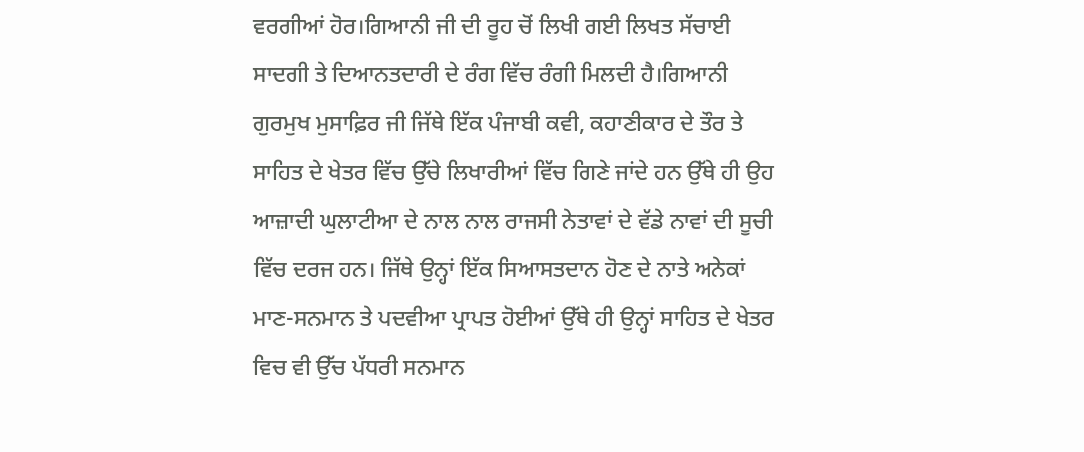ਵਰਗੀਆਂ ਹੋਰ।ਗਿਆਨੀ ਜੀ ਦੀ ਰੂਹ ਚੋਂ ਲਿਖੀ ਗਈ ਲਿਖਤ ਸੱਚਾਈ ਸਾਦਗੀ ਤੇ ਦਿਆਨਤਦਾਰੀ ਦੇ ਰੰਗ ਵਿੱਚ ਰੰਗੀ ਮਿਲਦੀ ਹੈ।ਗਿਆਨੀ ਗੁਰਮੁਖ ਮੁਸਾਫ਼ਿਰ ਜੀ ਜਿੱਥੇ ਇੱਕ ਪੰਜਾਬੀ ਕਵੀ, ਕਹਾਣੀਕਾਰ ਦੇ ਤੌਰ ਤੇ ਸਾਹਿਤ ਦੇ ਖੇਤਰ ਵਿੱਚ ਉੱਚੇ ਲਿਖਾਰੀਆਂ ਵਿੱਚ ਗਿਣੇ ਜਾਂਦੇ ਹਨ ਉੱਥੇ ਹੀ ਉਹ ਆਜ਼ਾਦੀ ਘੁਲਾਟੀਆ ਦੇ ਨਾਲ ਨਾਲ ਰਾਜਸੀ ਨੇਤਾਵਾਂ ਦੇ ਵੱਡੇ ਨਾਵਾਂ ਦੀ ਸੂਚੀ ਵਿੱਚ ਦਰਜ ਹਨ। ਜਿੱਥੇ ਉਨ੍ਹਾਂ ਇੱਕ ਸਿਆਸਤਦਾਨ ਹੋਣ ਦੇ ਨਾਤੇ ਅਨੇਕਾਂ ਮਾਣ-ਸਨਮਾਨ ਤੇ ਪਦਵੀਆ ਪ੍ਰਾਪਤ ਹੋਈਆਂ ਉੱਥੇ ਹੀ ਉਨ੍ਹਾਂ ਸਾਹਿਤ ਦੇ ਖੇਤਰ ਵਿਚ ਵੀ ਉੱਚ ਪੱਧਰੀ ਸਨਮਾਨ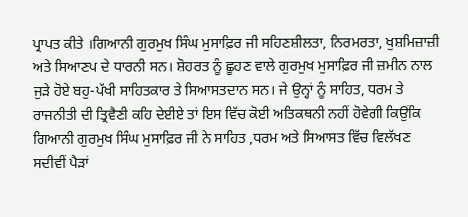ਪ੍ਰਾਪਤ ਕੀਤੇ ।ਗਿਆਨੀ ਗੁਰਮੁਖ ਸਿੰਘ ਮੁਸਾਫ਼ਿਰ ਜੀ ਸਹਿਣਸ਼ੀਲਤਾ, ਨਿਰਮਰਤਾ, ਖੁਸ਼ਮਿਜ਼ਾਜ਼ੀ ਅਤੇ ਸਿਆਣਪ ਦੇ ਧਾਰਨੀ ਸਨ। ਸ਼ੋਹਰਤ ਨੂੰ ਛੂਹਣ ਵਾਲੇ ਗੁਰਮੁਖ ਮੁਸਾਫ਼ਿਰ ਜੀ ਜ਼ਮੀਨ ਨਾਲ ਜੁੜੇ ਹੋਏ ਬਹੁ-ਪੱਖੀ ਸਾਹਿਤਕਾਰ ਤੇ ਸਿਆਸਤਦਾਨ ਸਨ। ਜੇ ਉਨ੍ਹਾਂ ਨੂੰ ਸਾਹਿਤ, ਧਰਮ ਤੇ ਰਾਜਨੀਤੀ ਦੀ ਤ੍ਰਿਵੈਣੀ ਕਹਿ ਦੇਈਏ ਤਾਂ ਇਸ ਵਿੱਚ ਕੋਈ ਅਤਿਕਥਨੀ ਨਹੀਂ ਹੋਵੇਗੀ ਕਿਉਂਕਿ
ਗਿਆਨੀ ਗੁਰਮੁਖ ਸਿੰਘ ਮੁਸਾਫ਼ਿਰ ਜੀ ਨੇ ਸਾਹਿਤ ,ਧਰਮ ਅਤੇ ਸਿਆਸਤ ਵਿੱਚ ਵਿਲੱਖਣ ਸਦੀਵੀਂ ਪੈੜਾਂ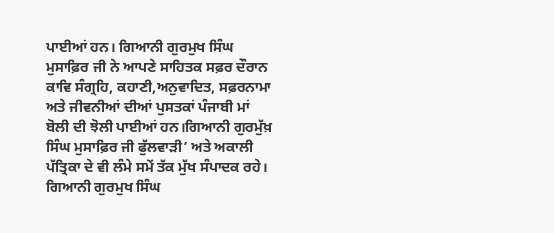ਪਾਈਆਂ ਹਨ। ਗਿਆਨੀ ਗੁਰਮੁਖ ਸਿੰਘ ਮੁਸਾਫ਼ਿਰ ਜੀ ਨੇ ਆਪਣੇ ਸਾਹਿਤਕ ਸਫ਼ਰ ਦੌਰਾਨ ਕਾਵਿ ਸੰਗ੍ਰਹਿ, ਕਹਾਣੀ,ਅਨੁਵਾਦਿਤ, ਸਫ਼ਰਨਾਮਾ ਅਤੇ ਜੀਵਨੀਆਂ ਦੀਆਂ ਪੁਸਤਕਾਂ ਪੰਜਾਬੀ ਮਾਂ ਬੋਲੀ ਦੀ ਝੋਲੀ ਪਾਈਆਂ ਹਨ।ਗਿਆਨੀ ਗੁਰਮੁੱਖ਼ ਸਿੰਘ ਮੁਸਾਫ਼ਿਰ ਜੀ ਫੁੱਲਵਾੜੀ’ ਅਤੇ ਅਕਾਲੀ ਪੱਤ੍ਰਿਕਾ ਦੇ ਵੀ ਲੰਮੇ ਸਮੇਂ ਤੱਕ ਮੁੱਖ ਸੰਪਾਦਕ ਰਹੇ। ਗਿਆਨੀ ਗੁਰਮੁਖ ਸਿੰਘ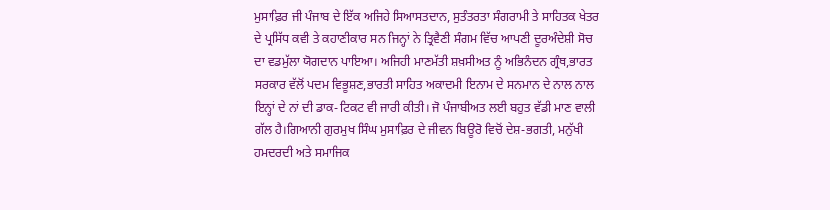ਮੁਸਾਫ਼ਿਰ ਜੀ ਪੰਜਾਬ ਦੇ ਇੱਕ ਅਜਿਹੇ ਸਿਆਸਤਦਾਨ, ਸੁਤੰਤਰਤਾ ਸੰਗਰਾਮੀ ਤੇ ਸਾਹਿਤਕ ਖੇਤਰ ਦੇ ਪ੍ਰਸਿੱਧ ਕਵੀ ਤੇ ਕਹਾਣੀਕਾਰ ਸਨ ਜਿਨ੍ਹਾਂ ਨੇ ਤ੍ਰਿਵੈਣੀ ਸੰਗਮ ਵਿੱਚ ਆਪਣੀ ਦੂਰਅੰਦੇਸ਼ੀ ਸੋਚ ਦਾ ਵਡਮੁੱਲਾ ਯੋਗਦਾਨ ਪਾਇਆ। ਅਜਿਹੀ ਮਾਣਮੱਤੀ ਸ਼ਖ਼ਸੀਅਤ ਨੂੰ ਅਭਿਨੰਦਨ ਗ੍ਰੰਥ,ਭਾਰਤ ਸਰਕਾਰ ਵੱਲੋਂ ਪਦਮ ਵਿਭੂਸ਼ਣ,ਭਾਰਤੀ ਸਾਹਿਤ ਅਕਾਦਮੀ ਇਨਾਮ ਦੇ ਸਨਮਾਨ ਦੇ ਨਾਲ ਨਾਲ ਇਨ੍ਹਾਂ ਦੇ ਨਾਂ ਦੀ ਡਾਕ-ਟਿਕਟ ਵੀ ਜਾਰੀ ਕੀਤੀ। ਜੋ ਪੰਜਾਬੀਅਤ ਲਈ ਬਹੁਤ ਵੱਡੀ ਮਾਣ ਵਾਲੀ ਗੱਲ ਹੈ।ਗਿਆਨੀ ਗੁਰਮੁਖ ਸਿੰਘ ਮੁਸਾਫ਼ਿਰ ਦੇ ਜੀਵਨ ਬਿਊਰੋ ਵਿਚੋਂ ਦੇਸ਼-ਭਗਤੀ, ਮਨੁੱਖੀ ਹਮਦਰਦੀ ਅਤੇ ਸਮਾਜਿਕ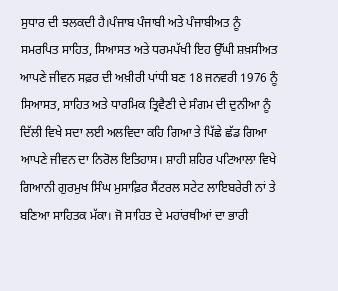ਸੁਧਾਰ ਦੀ ਝਲਕਦੀ ਹੈ।ਪੰਜਾਬ ਪੰਜਾਬੀ ਅਤੇ ਪੰਜਾਬੀਅਤ ਨੂੰ ਸਮਰਪਿਤ ਸਾਹਿਤ, ਸਿਆਸਤ ਅਤੇ ਧਰਮਪੱਖੀ ਇਹ ਉੱਘੀ ਸ਼ਖ਼ਸੀਅਤ ਆਪਣੇ ਜੀਵਨ ਸਫ਼ਰ ਦੀ ਅਖ਼ੀਰੀ ਪਾਂਧੀ ਬਣ 18 ਜਨਵਰੀ 1976 ਨੂੰ ਸਿਆਸਤ, ਸਾਹਿਤ ਅਤੇ ਧਾਰਮਿਕ ਤ੍ਰਿਵੈਣੀ ਦੇ ਸੰਗਮ ਦੀ ਦੁਨੀਆ ਨੂੰ ਦਿੱਲੀ ਵਿਖੇ ਸਦਾ ਲਈ ਅਲਵਿਦਾ ਕਹਿ ਗਿਆ ਤੇ ਪਿੱਛੇ ਛੱਡ ਗਿਆ ਆਪਣੇ ਜੀਵਨ ਦਾ ਨਿਰੋਲ ਇਤਿਹਾਸ। ਸ਼ਾਹੀ ਸ਼ਹਿਰ ਪਟਿਆਲਾ ਵਿਖੇ ਗਿਆਨੀ ਗੁਰਮੁਖ ਸਿੰਘ ਮੁਸਾਫ਼ਿਰ ਸੈਂਟਰਲ ਸਟੇਟ ਲਾਇਬਰੇਰੀ ਨਾਂ ਤੇ ਬਣਿਆ ਸਾਹਿਤਕ ਮੱਕਾ। ਜੋ ਸਾਹਿਤ ਦੇ ਮਹਾਂਰਥੀਆਂ ਦਾ ਭਾਰੀ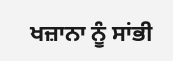ਖਜ਼ਾਨਾ ਨੂੰ ਸਾਂਭੀ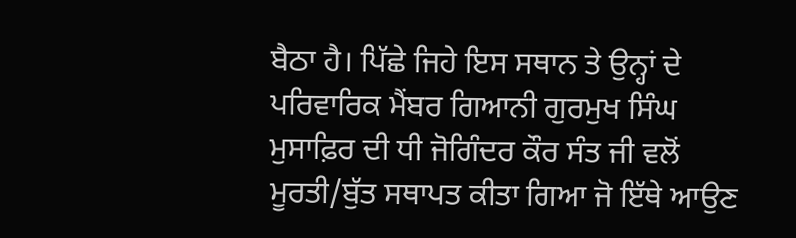ਬੈਠਾ ਹੈ। ਪਿੱਛੇ ਜਿਹੇ ਇਸ ਸਥਾਨ ਤੇ ਉਨ੍ਹਾਂ ਦੇ ਪਰਿਵਾਰਿਕ ਮੈਂਬਰ ਗਿਆਨੀ ਗੁਰਮੁਖ ਸਿੰਘ ਮੁਸਾਫ਼ਿਰ ਦੀ ਧੀ ਜੋਗਿੰਦਰ ਕੌਰ ਸੰਤ ਜੀ ਵਲੋਂ ਮੂਰਤੀ/ਬੁੱਤ ਸਥਾਪਤ ਕੀਤਾ ਗਿਆ ਜੋ ਇੱਥੇ ਆਉਣ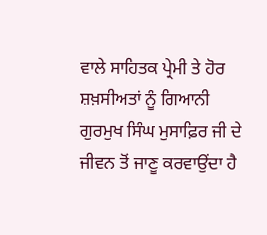ਵਾਲੇ ਸਾਹਿਤਕ ਪ੍ਰੇਮੀ ਤੇ ਹੋਰ ਸ਼ਖ਼ਸੀਅਤਾਂ ਨੂੰ ਗਿਆਨੀ ਗੁਰਮੁਖ ਸਿੰਘ ਮੁਸਾਫ਼ਿਰ ਜੀ ਦੇ ਜੀਵਨ ਤੋਂ ਜਾਣੂ ਕਰਵਾਉਂਦਾ ਹੈ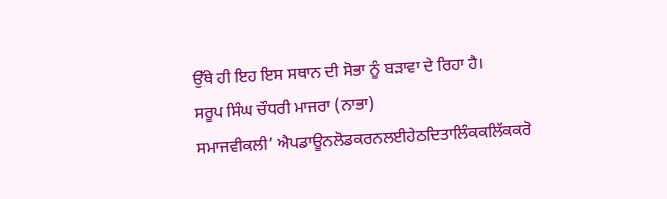ਉੱਥੇ ਹੀ ਇਹ ਇਸ ਸਥਾਨ ਦੀ ਸੋਭਾ ਨੂੰ ਬੜਾਵਾ ਦੇ ਰਿਹਾ ਹੈ।
ਸਰੂਪ ਸਿੰਘ ਚੌਧਰੀ ਮਾਜਰਾ (ਨਾਭਾ)
ਸਮਾਜਵੀਕਲੀ’ ਐਪਡਾਊਨਲੋਡਕਰਨਲਈਹੇਠਦਿਤਾਲਿੰਕਕਲਿੱਕਕਰੋ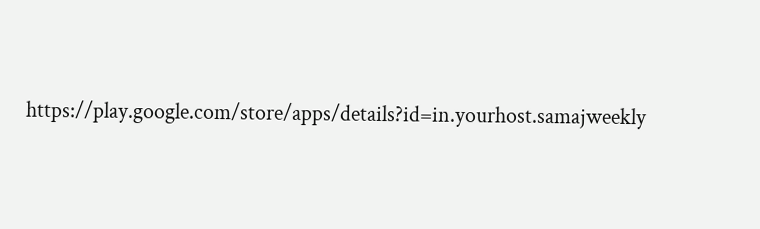https://play.google.com/store/apps/details?id=in.yourhost.samajweekly